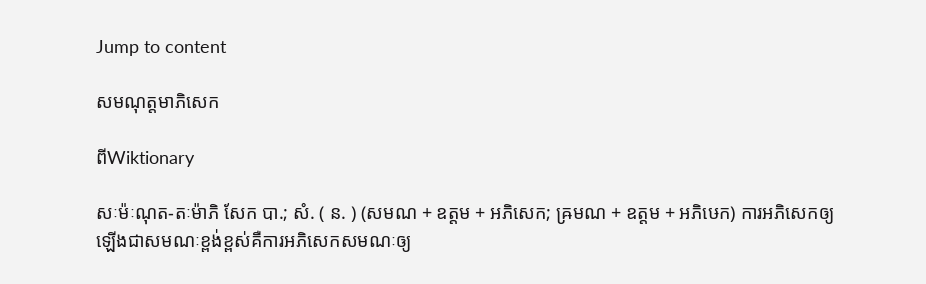Jump to content

សមណុត្តមាភិសេក

ពីWiktionary

សៈម៉ៈណុត-តៈម៉ាភិ សែក បា.; សំ. ( ន. ) (សមណ + ឧត្តម + អភិសេក; ឝ្រមណ + ឧត្តម + អភិឞេក) ការអភិសេកឲ្យឡើងជាសមណៈខ្ពង់ខ្ពស់គឺការអភិសេកសមណៈឲ្យ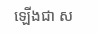ឡើងជា ស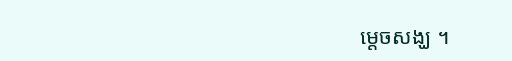ម្ដេចសង្ឃ ។